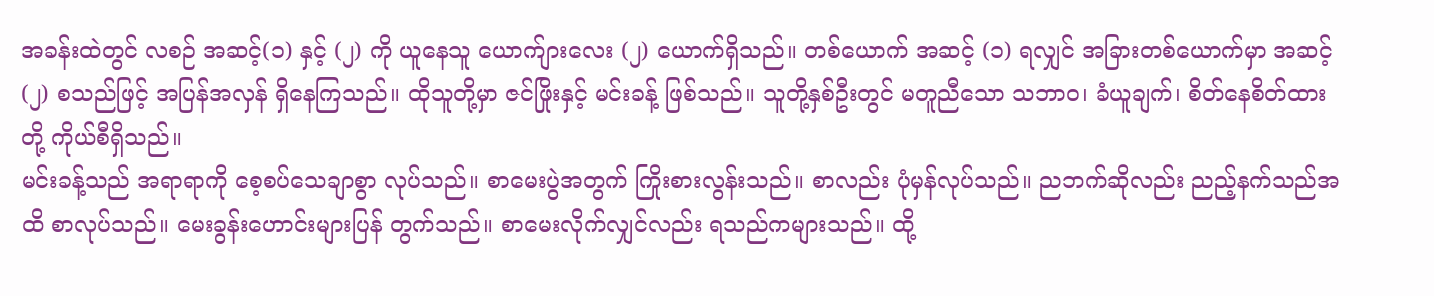အခန်းထဲတွင် လစဉ် အဆင့်(၁) နှင့် (၂) ကို ယူနေသူ ယောက်ျားလေး (၂) ယောက်ရှိသည်။ တစ်ယောက် အဆင့် (၁) ရလျှင် အခြားတစ်ယောက်မှာ အဆင့် (၂) စသည်ဖြင့် အပြန်အလှန် ရှိနေကြသည်။ ထိုသူတို့မှာ ဇင်ဖြိုးနှင့် မင်းခန့် ဖြစ်သည်။ သူတို့နှစ်ဦးတွင် မတူညီသော သဘာဝ၊ ခံယူချက်၊ စိတ်နေစိတ်ထား တို့ ကိုယ်စီရှိသည်။
မင်းခန့်သည် အရာရာကို စေ့စပ်သေချာစွာ လုပ်သည်။ စာမေးပွဲအတွက် ကြိုးစားလွန်းသည်။ စာလည်း ပုံမှန်လုပ်သည်။ ညဘက်ဆိုလည်း ညည့်နက်သည်အထိ စာလုပ်သည်။ မေးခွန်းဟောင်းများပြန် တွက်သည်။ စာမေးလိုက်လျှင်လည်း ရသည်ကများသည်။ ထို့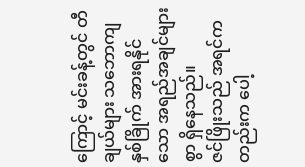ကြောင့် မင်းခန့်တွင် တီချယ်များ သဘောကျ နှစ်ခြိုက် အားရနိုင်သော အရည်အချင်များစွာ ရှိနေသည်။
ဇင်ဖြိုးသည် အရင်ကတည်းက ပေါ့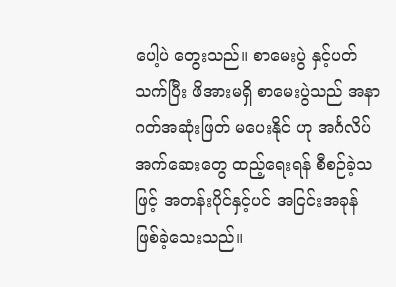ပေါ့ပဲ တွေးသည်။ စာမေးပွဲ နှင့်ပတ်သက်ပြီး ဖိအားမရှိ စာမေးပွဲသည် အနာဂတ်အဆုံးဖြတ် မပေးနိုင် ဟု အင်္ဂလိပ် အက်ဆေးတွေ ထည့်ရေးရန် စီစဉ်ခဲ့သဖြင့် အတန်းပိုင်နှင့်ပင် အငြင်းအခုန် ဖြစ်ခဲ့သေးသည်။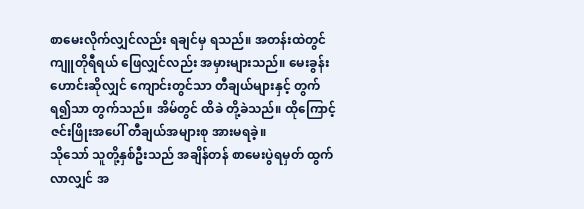စာမေးလိုက်လျှင်လည်း ရချင်မှ ရသည်။ အတန်းထဲတွင် ကျူတိုရီရယ် ဖြေလျှင်လည်း အမှားများသည်။ မေးခွန်းဟောင်းဆိုလျှင် ကျောင်းတွင်သာ တီချယ်များနှင့် တွက်ရ၍သာ တွက်သည်။ အိမ်တွင် ထိခဲ တို့ခဲသည်။ ထိုကြောင့် ဇင်းဖြိုးအပေါ် တီချယ်အများစု အားမရခဲ့။
သိုသော် သူတို့နှစ်ဦးသည် အချိန်တန် စာမေးပွဲရမှတ် ထွက်လာလျှင် အ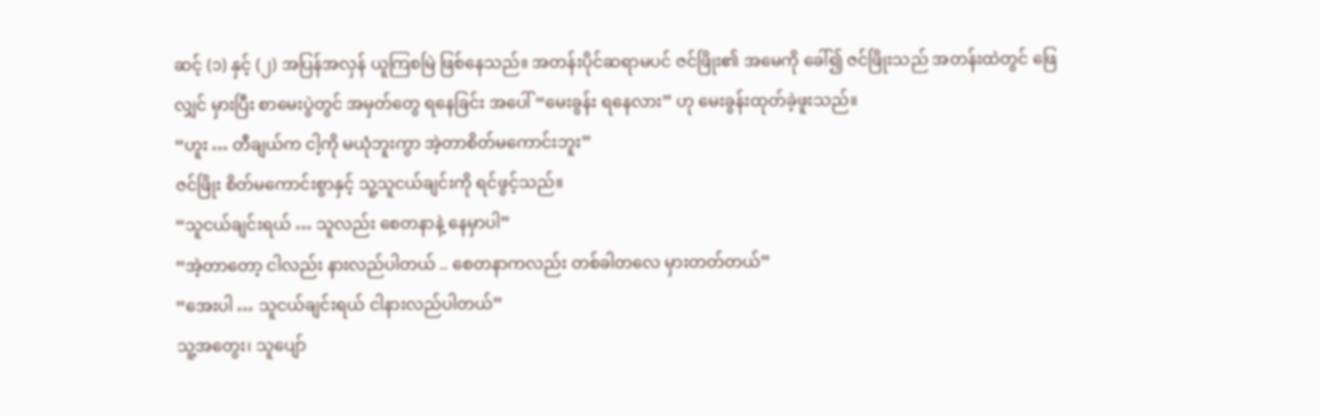ဆင့် (၁) နှင့် (၂) အပြန်အလှန် ယူကြစမြဲ ဖြစ်နေသည်။ အတန်းပိုင်ဆရာမပင် ဇင်ဖြိုး၏ အမေကို ခေါ်၍ ဇင်ဖြိုးသည် အတန်းထဲတွင် ဖြေလျှင် မှားပြီး စာမေးပွဲတွင် အမှတ်တွေ ရနေခြင်း အပေါ် “မေးခွန်း ရနေလား” ဟု မေးခွန်းထုတ်ခဲ့ဖူးသည်။
“ဟူး … တီချယ်က ငါ့ကို မယုံဘူးကွာ အဲ့တာစိတ်မကောင်းဘူး”
ဇင်ဖြိုး စိတ်မကောင်းစွာနှင့် သူ့သူငယ်ချင်းကို ရင်ဖွင့်သည်။
“သူငယ်ချင်းရယ် … သူလည်း စေတနာနဲ့ နေမှာပါ”
“အဲ့တာတော့ ငါလည်း နားလည်ပါတယ် .. စေတနာကလည်း တစ်ခါတလေ မှားတတ်တယ်”
“အေးပါ … သူငယ်ချင်းရယ် ငါနားလည်ပါတယ်”
သူ့အတွေး၊ သူပျော်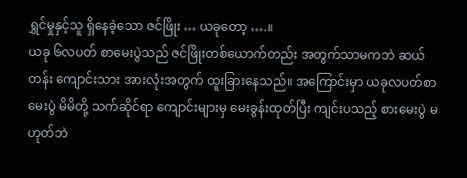ရွှင်မှုနှင့်သူ ရှိနေခဲ့သော ဇင်ဖြိုး … ယခုတော့ ….။
ယခု ၆လပတ် စာမေးပွဲသည် ဇင်ဖြိုးတစ်ယောက်တည်း အတွက်သာမကဘဲ ဆယ်တန်း ကျောင်းသား အားလုံးအတွက် ထူးခြားနေသည်။ အကြောင်းမှာ ယခုလပတ်စာမေးပွဲ မိမိတို့ သက်ဆိုင်ရာ ကျောင်းများမှ မေးခွန်းထုတ်ပြီး ကျင်းပသည့် စားမေးပွဲ မဟုတ်ဘဲ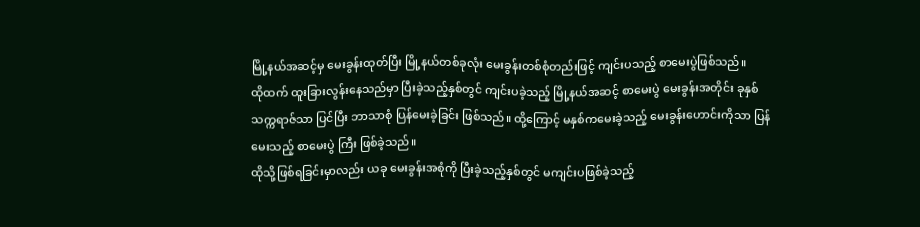မြို့နယ်အဆင့်မှ မေးခွန်းထုတ်ပြီး မြို့နယ်တစ်ခုလုံး မေးခွန်းတစ်စုံတည်းဖြင့် ကျင်းပသည့် စာမေးပွဲဖြစ်သည်။
ထိုထက် ထူးခြားလွန်းနေသည်မှာ ပြီးခဲ့သည့်နှစ်တွင် ကျင်းပခဲ့သည့် မြို့နယ်အဆင့် စာမေးပွဲ မေးခွန်းအတိုင်း ခုနှစ်သက္ကရာဇ်သာ ပြင်ပြီး ဘာသာစုံ ပြန်မေးခဲ့ခြင်း ဖြစ်သည်။ ထို့ကြောင့် မနှစ်ကမေးခဲ့သည့် မေးခွန်းဟောင်းကိုသာ ပြန်မေးသည့် စာမေးပွဲ ကြီး ဖြစ်ခဲ့သည်။
ထိုသို့ဖြစ်ရခြင်းမှာလည်း ယခု မေးခွန်းအစုံကို ပြီးခဲ့သည့်နှစ်တွင် မကျင်းပဖြစ်ခဲ့သည့်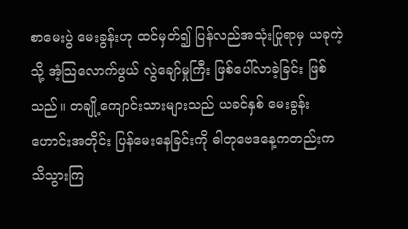စာမေးပွဲ မေးခွန်းဟု ထင်မှတ်၍ ပြန်လည်အသုံးပြုရာမှ ယခုကဲ့သို့ အံ့သြလောက်ဖွယ် လွဲချော်မှုကြီး ဖြစ်ပေါ်လာခဲ့ခြင်း ဖြစ်သည်။ တချို့ကျောင်းသားများသည် ယခင်နှစ် မေးခွန်းဟောင်းအတိုင်း ပြန်မေးနေခြင်းကို ဓါတုဗေဒနေ့ကတည်းက သိသွားကြ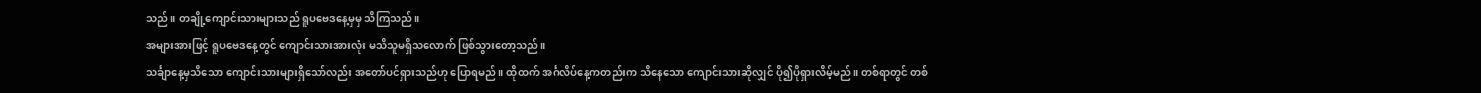သည်။ တချို့ကျောင်းသားများသည် ရူပဗေဒနေ့မှမှ သိကြသည်။
အများအားဖြင့် ရူပဗေဒနေ့တွင် ကျောင်းသားအားလုံး မသိသူမရှိသလောက် ဖြစ်သွားတော့သည်။
သင်္ချာနေ့မှသိသော ကျောင်းသားများရှိသော်လည်း အတော်ပင်ရှားသည်ဟု ပြောရမည်။ ထိုထက် အင်္ဂလိပ်နေ့ကတည်းက သိနေသော ကျောင်းသားဆိုလျှင် ပို၍ပိုရှားလိမ့်မည်။ တစ်ရာတွင် တစ်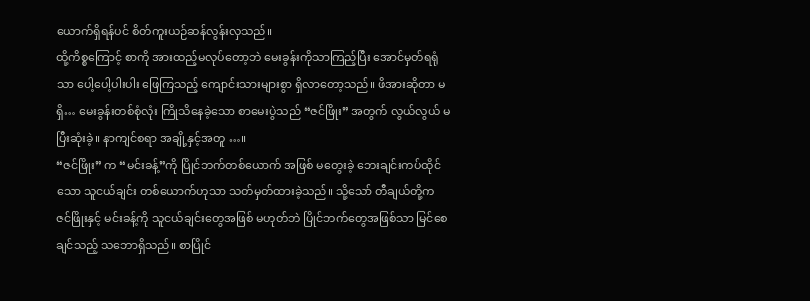ယောက်ရှိရန်ပင် စိတ်ကူးယဉ်ဆန်လွန်းလှသည်။
ထို့ကိစ္စကြောင့် စာကို အားထည့်မလုပ်တော့ဘဲ မေးခွန်းကိုသာကြည့်ပြီး အောင်မှတ်ရရုံသာ ပေါ့ပေါ့ပါးပါး ဖြေကြသည့် ကျောင်းသားများစွာ ရှိလာတော့သည်။ ဖိအားဆိုတာ မရှိ… မေးခွန်းတစ်စုံလုံး ကြိုသိနေခဲ့သော စာမေးပွဲသည် “ဇင်ဖြိုး” အတွက် လွယ်လွယ် မပြီးဆုံးခဲ့။ နာကျင်စရာ အချို့နှင့်အတူ …။
“ဇင်ဖြိုး” က “မင်းခန့်”ကို ပြိုင်ဘက်တစ်ယောက် အဖြစ် မတွေးခဲ့ ဘေးချင်းကပ်ထိုင်သော သူငယ်ချင်း တစ်ယောက်ဟုသာ သတ်မှတ်ထားခဲ့သည်။ သို့သော် တီချယ်တို့က ဇင်ဖြိုးနှင့် မင်းခန့်ကို သူငယ်ချင်းတွေအဖြစ် မဟုတ်ဘဲ ပြိုင်ဘက်တွေအဖြစ်သာ မြင်စေချင်သည့် သဘောရှိသည်။ စာပြိုင်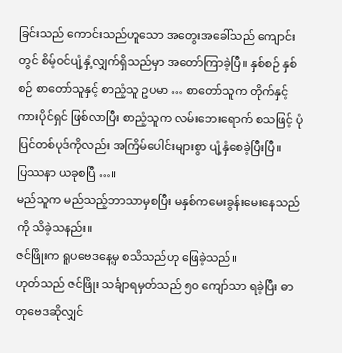ခြင်းသည် ကောင်းသည်ဟူသော အတွေးအခေါ်သည် ကျောင်းတွင် စိမ့်ဝင်ပျံ့နှံ့လျှက်ရှိသည်မှာ အတော်ကြာခဲ့ပြီ။ နှစ်စဉ် နှစ်စဉ် စာတော်သူနှင့် စာညံ့သူ ဥပမာ … စာတော်သူက တိုက်နှင့်ကားပိုင်ရှင် ဖြစ်လာပြီး စာညံ့သူက လမ်းဘေးရောက် စသဖြင့် ပုံပြင်တစ်ပုဒ်ကိုလည်း အကြိမ်ပေါင်းများစွာ ပျံ့နှံစေခဲ့ပြီးပြီ။
ပြဿနာ ယခုစပြီ …။
မည်သူက မည်သည့်ဘာသာမှစပြီး မနှစ်ကမေးခွန်းမေးနေသည်ကို သိခဲ့သနည်း။
ဇင်ဖြိုးက ရူပဗေဒနေ့မှ စသိသည်ဟု ဖြေခဲ့သည်။
ဟုတ်သည် ဇင်ဖြိုး သင်္ချာရမှတ်သည် ၅၀ ကျော်သာ ရခဲ့ပြီး ဓာတုဗေဒဆိုလျှင်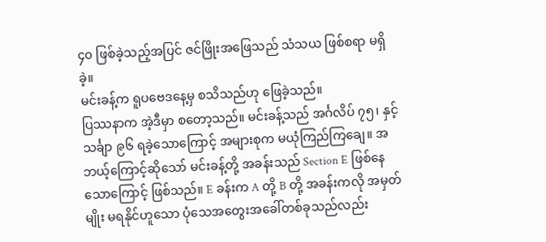၄၀ ဖြစ်ခဲ့သည့်အပြင် ဇင်ဖြိုးအဖြေသည် သံသယ ဖြစ်စရာ မရှိခဲ့။
မင်းခန့်က ရူပဗေဒနေ့မှ စသိသည်ဟု ဖြေခဲ့သည်။
ပြဿနာက အဲ့ဒီမှာ စတော့သည်။ မင်းခန့်သည် အင်္ဂလိပ် ၇၅၊ နှင့် သင်္ချာ ၉၆ ရခဲ့သောကြောင့် အများစုက မယုံကြည်ကြချေ။ အဘယ့်ကြောင့်ဆိုသော် မင်းခန့်တို့ အခန်းသည် Section E ဖြစ်နေသောကြောင့် ဖြစ်သည်။ E ခန်းက A တို့ B တို့ အခန်းကလို အမှတ်မျိုး မရနိုင်ဟူသော ပုံသေအတွေးအခေါ်တစ်ခုသည်လည်း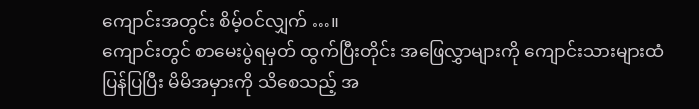ကျောင်းအတွင်း စိမ့်ဝင်လျှက် …။
ကျောင်းတွင် စာမေးပွဲရမှတ် ထွက်ပြီးတိုင်း အဖြေလွှာများကို ကျောင်းသားများထံ ပြန်ပြပြီး မိမိအမှားကို သိစေသည့် အ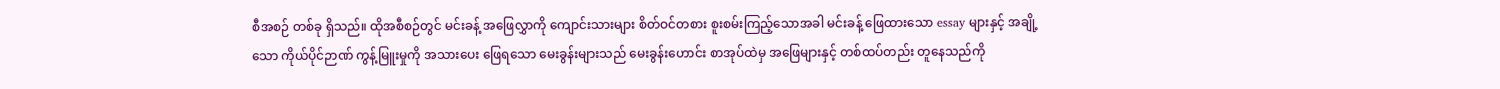စီအစဉ် တစ်ခု ရှိသည်။ ထိုအစီစဉ်တွင် မင်းခန့် အဖြေလွှာကို ကျောင်းသားများ စိတ်ဝင်တစား စူးစမ်းကြည့်သောအခါ မင်းခန့် ဖြေထားသော essay များနှင့် အချို့သော ကိုယ်ပိုင်ဉာဏ် ကွန့်မြူးမှုကို အသားပေး ဖြေရသော မေးခွန်းများသည် မေးခွန်းဟောင်း စာအုပ်ထဲမှ အဖြေများနှင့် တစ်ထပ်တည်း တူနေသည်ကို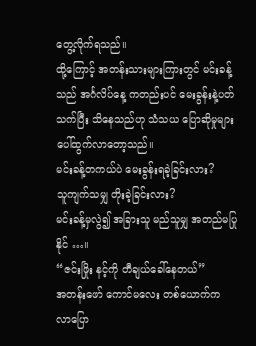တွေ့လိုက်ရသည်။
ထို့ကြောင့် အတန်းသားများကြားတွင် မင်းခန့်သည် အင်္ဂလိပ်နေ့ ကတည်းပင် မေးခွန်းနဲ့ပတ်သက်ပြီး သိနေသည်ဟု သံသယ ပြောဆိုမှုများ ပေါ်ထွက်လာတော့သည်။
မင်းခန့်တကယ်ပဲ မေးခွန်းရခဲ့ခြင်းလား?
သူကျက်သမျှ တိုးခဲ့ခြင်းလား?
မင်းခန့်မှလွဲ၍ အခြားသူ မည်သူမျှ အတည်မပြုနိုင် …။
“ဇင်းဖြိုး နင့်ကို တီချယ်ခေါ်နေတယ်”
အတန်းဖော် ကောင်မလေး တစ်ယောက်က လာပြော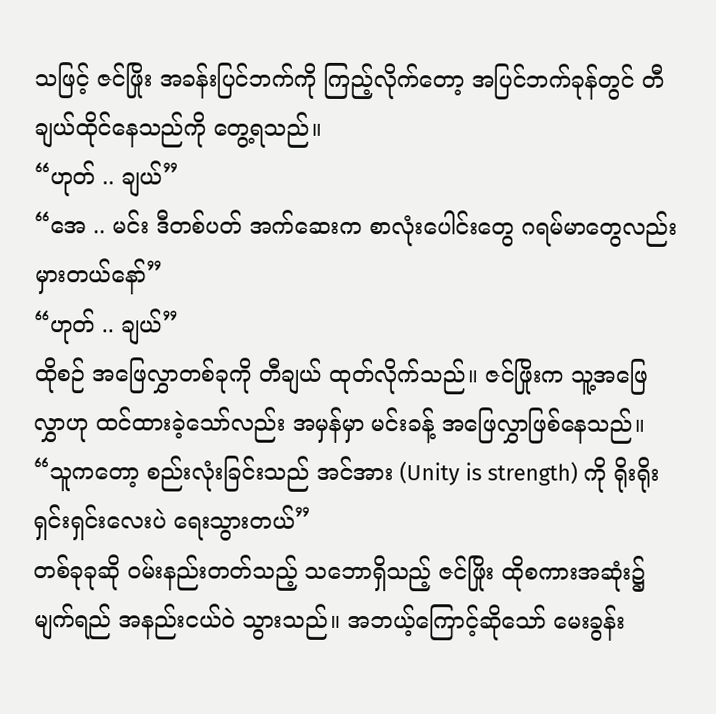သဖြင့် ဇင်ဖြိုး အခန်းပြင်ဘက်ကို ကြည့်လိုက်တော့ အပြင်ဘက်ခုန်တွင် တီချယ်ထိုင်နေသည်ကို တွေ့ရသည်။
“ဟုတ် .. ချယ်”
“အေ .. မင်း ဒီတစ်ပတ် အက်ဆေးက စာလုံးပေါင်းတွေ ဂရမ်မာတွေလည်း မှားတယ်နော်”
“ဟုတ် .. ချယ်”
ထိုစဉ် အဖြေလွှာတစ်ခုကို တီချယ် ထုတ်လိုက်သည်။ ဇင်ဖြိုးက သူ့အဖြေလွှာဟု ထင်ထားခဲ့သော်လည်း အမှန်မှာ မင်းခန့် အဖြေလွှာဖြစ်နေသည်။
“သူကတော့ စည်းလုံးခြင်းသည် အင်အား (Unity is strength) ကို ရိုးရိုးရှင်းရှင်းလေးပဲ ရေးသွားတယ်”
တစ်ခုခုဆို ဝမ်းနည်းတတ်သည့် သဘောရှိသည့် ဇင်ဖြိုး ထိုစကားအဆုံး၌ မျက်ရည် အနည်းငယ်ဝဲ သွားသည်။ အဘယ့်ကြောင့်ဆိုသော် မေးခွန်း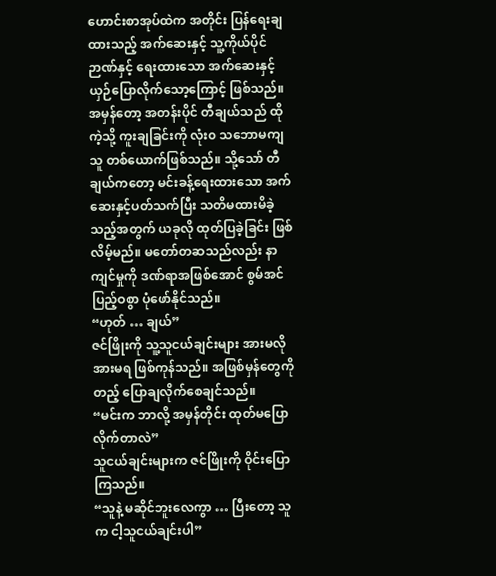ဟောင်းစာအုပ်ထဲက အတိုင်း ပြန်ရေးချထားသည့် အက်ဆေးနှင့် သူ့ကိုယ်ပိုင်ဉာဏ်နှင့် ရေးထားသော အက်ဆေးနှင့် ယှဉ်ပြောလိုက်သော့ကြောင့် ဖြစ်သည်။
အမှန်တော့ အတန်းပိုင် တီချယ်သည် ထိုကဲ့သို့ ကူးချခြင်းကို လုံး၀ သဘောမကျသူ တစ်ယောက်ဖြစ်သည်။ သို့သော် တီချယ်ကတော့ မင်းခန့်ရေးထားသော အက်ဆေးနှင့်ပတ်သက်ပြီး သတိမထားမိခဲ့သည့်အတွက် ယခုလို ထုတ်ပြခဲ့ခြင်း ဖြစ်လိမ့်မည်။ မတော်တဆသည်လည်း နာကျင်မှုကို ဒဏ်ရာအဖြစ်အောင် စွမ်အင်ပြည့်ဝစွာ ပုံဖော်နိုင်သည်။
“ဟုတ် … ချယ်”
ဇင်ဖြိုးကို သူ့သူငယ်ချင်းများ အားမလို အားမရ ဖြစ်ကုန်သည်။ အဖြစ်မှန်တွေကို တည့် ပြောချလိုက်စေချင်သည်။
“မင်းက ဘာလို့ အမှန်တိုင်း ထုတ်မပြောလိုက်တာလဲ”
သူငယ်ချင်းများက ဇင်ဖြိုးကို ဝိုင်းပြောကြသည်။
“သူနဲ့ မဆိုင်ဘူးလေကွာ … ပြီးတော့ သူက ငါ့သူငယ်ချင်းပါ”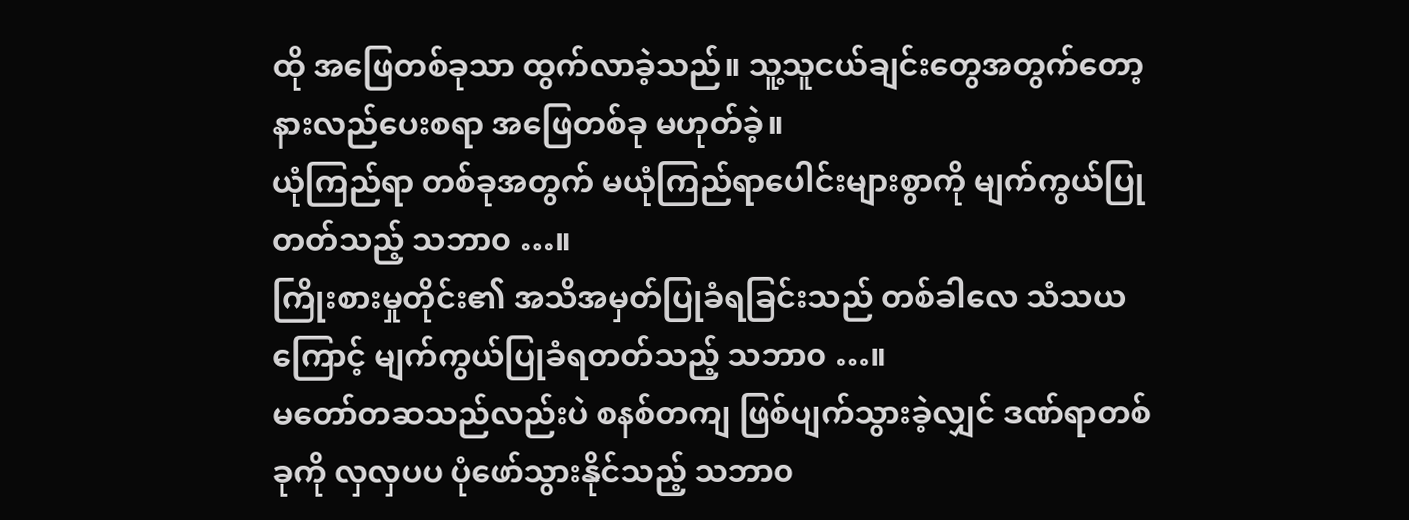ထို အဖြေတစ်ခုသာ ထွက်လာခဲ့သည်။ သူ့သူငယ်ချင်းတွေအတွက်တော့ နားလည်ပေးစရာ အဖြေတစ်ခု မဟုတ်ခဲ့။
ယုံကြည်ရာ တစ်ခုအတွက် မယုံကြည်ရာပေါင်းများစွာကို မျက်ကွယ်ပြုတတ်သည့် သဘာ၀ …။
ကြိုးစားမှုတိုင်း၏ အသိအမှတ်ပြုခံရခြင်းသည် တစ်ခါလေ သံသယကြောင့် မျက်ကွယ်ပြုခံရတတ်သည့် သဘာ၀ …။
မတော်တဆသည်လည်းပဲ စနစ်တကျ ဖြစ်ပျက်သွားခဲ့လျှင် ဒဏ်ရာတစ်ခုကို လှလှပပ ပုံဖော်သွားနိုင်သည့် သဘာ၀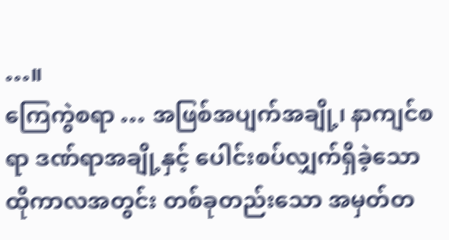…။
ကြေကွဲစရာ … အဖြစ်အပျက်အချို့၊ နာကျင်စရာ ဒဏ်ရာအချို့နှင့် ပေါင်းစပ်လျှက်ရှိခဲ့သော ထိုကာလအတွင်း တစ်ခုတည်းသော အမှတ်တ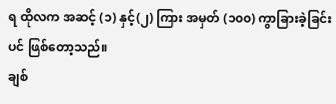ရ ထိုလက အဆင့် (၁) နှင့်(၂) ကြား အမှတ် (၁၀၀) ကွာခြားခဲ့ခြင်းပင် ဖြစ်တော့သည်။
ချစ်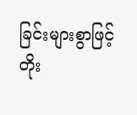ခြင်းများစွာဖြင့်
တိုး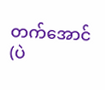တက်အောင်(ပဲ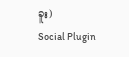ခူး)
Social Plugin